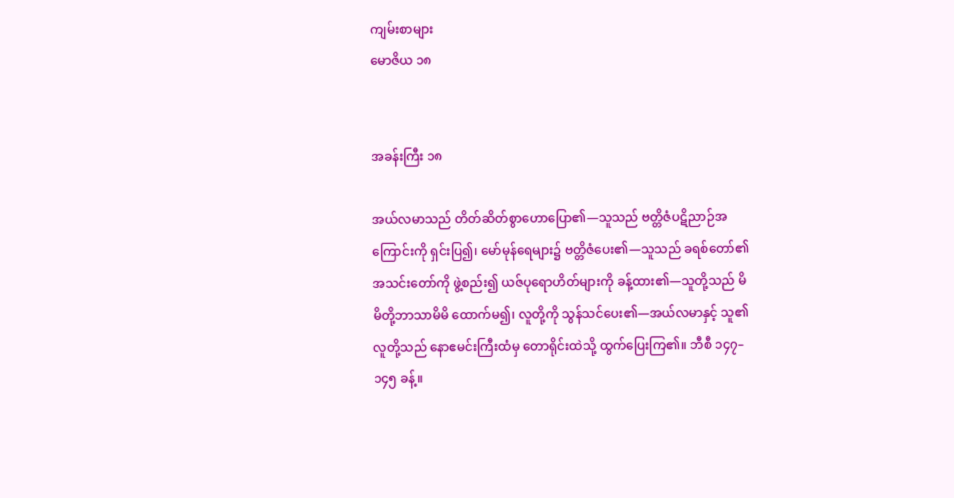ကျမ်းစာများ
မောဇိယ ၁၈


အခန်းကြီး ၁၈

အယ်လမာသည် တိတ်ဆိတ်စွာဟောပြော၏—သူသည် ဗတ္တိဇံပဋိညာဉ်အကြောင်းကို ရှင်းပြ၍၊ မော်မုန်ရေများ၌ ဗတ္တိဇံပေး၏—သူသည် ခရစ်တော်၏အသင်းတော်ကို ဖွဲ့စည်း၍ ယဇ်ပုရောဟိတ်များကို ခန့်ထား၏—သူတို့သည် မိမိတို့ဘာသာမိမိ ထောက်မ၍၊ လူတို့ကို သွန်သင်ပေး၏—အယ်လမာနှင့် သူ၏လူတို့သည် နောဧမင်းကြီးထံမှ တောရိုင်းထဲသို့ ထွက်ပြေးကြ၏။ ဘီစီ ၁၄၇–၁၄၅ ခန့်။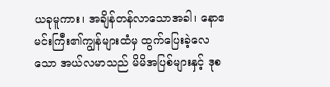ယခုမူကား၊ အချိန်တန်လာသောအခါ၊ နောဧမင်းကြီး၏ကျွန်များထံမှ ထွက်ပြေးခဲ့လေသော အယ်လမာသည် မိမိအပြစ်များနှင့် ဒုစ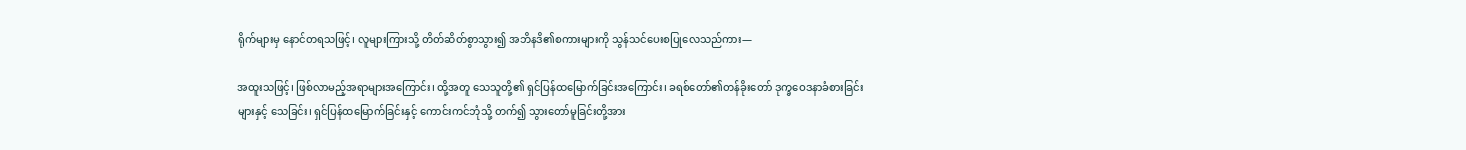ရိုက်များမှ နောင်တရသဖြင့်၊ လူများကြားသို့ တိတ်ဆိတ်စွာသွား၍ အဘိနဒိ၏စကားများကို သွန်သင်ပေးစပြုလေသည်ကား—

အထူးသဖြင့်၊ ဖြစ်လာမည့်အရာများအကြောင်း၊ ထို့အတူ သေသူတို့၏ ရှင်ပြန်ထမြောက်ခြင်းအကြောင်း၊ ခရစ်တော်၏တန်ခိုးတော် ဒုက္ခဝေဒနာခံစားခြင်းများနှင့် သေခြင်း၊ ရှင်ပြန်ထမြောက်ခြင်းနှင့် ကောင်းကင်ဘုံသို့ တက်၍ သွားတော်မူခြင်းတို့အား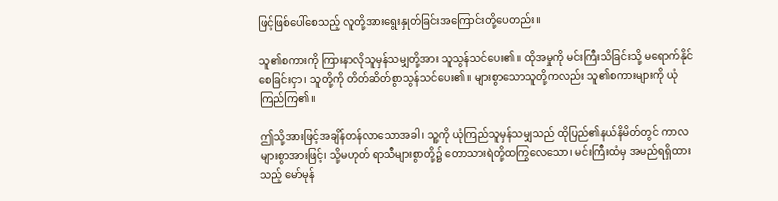ဖြင့်ဖြစ်ပေါ်စေသည့် လူတို့အားရွေးနှုတ်ခြင်းအကြောင်းတို့ပေတည်း။

သူ၏စကားကို ကြားနာလိုသူမှန်သမျှတို့အား သူသွန်သင်ပေး၏။ ထိုအမှုကို မင်းကြီးသိခြင်းသို့ မရောက်နိုင်စေခြင်းငှာ၊ သူတို့ကို တိတ်ဆိတ်စွာသွန်သင်ပေး၏။ များစွာသောသူတို့ကလည်း သူ၏စကားများကို ယုံကြည်ကြ၏။

ဤသို့အားဖြင့်အချိန်တန်လာသောအခါ၊ သူ့ကို ယုံကြည်သူမှန်သမျှသည် ထိုပြည်၏နယ်နိမိတ်တွင် ကာလများစွာအားဖြင့်၊ သို့မဟုတ် ရာသီများစွာတို့၌ တောသားရဲတို့ထကြွလေသော၊ မင်းကြီးထံမှ အမည်ရရှိထားသည့် မော်မုန်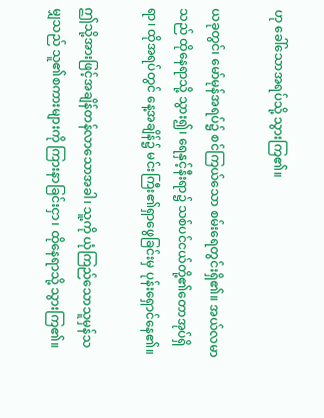ဟု ခေါ်သောအရပ်သို့ သွားကြ၏။

ယခုတွင်၊ မော်မုန်အရပ်၌ စင်ကြယ်သော စမ်းရေတွင်းရှိ၏။ အယ်လမာသည် ထိုနေရာသို့ သွား၍၊ ရေနှင့်နီးရာ၌ သစ်ပင်ငယ်တို့၏တောအုပ်ရှိရာ၊ ထိုအရပ်တွင် နေ့အချိန်၌ မင်းကြီး၏ရှာဖွေခြင်းမှ ပုန်းရှောင်နေ၏။

ဤသို့အားဖြင့်အချိန်တန်လာသောအခါ၊ သူ့ကို ယုံကြည်သောသူမှန်သမျှသည် သူ၏စကားများကို ကြားနာခြင်းငှာ၊ ထိုနေရာသို့ သွားကြ၏။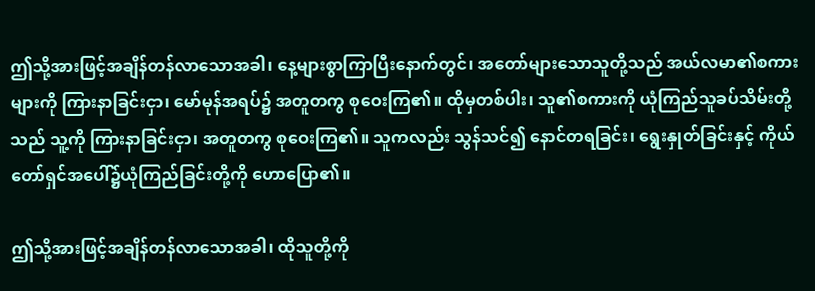ဤသို့အားဖြင့်အချိန်တန်လာသောအခါ၊ နေ့များစွာကြာပြီးနောက်တွင်၊ အတော်များသောသူတို့သည် အယ်လမာ၏စကားများကို ကြားနာခြင်းငှာ၊ မော်မုန်အရပ်၌ အတူတကွ စုဝေးကြ၏။ ထိုမှတစ်ပါး၊ သူ၏စကားကို ယုံကြည်သူခပ်သိမ်းတို့သည် သူ့ကို ကြားနာခြင်းငှာ၊ အတူတကွ စုဝေးကြ၏။ သူကလည်း သွန်သင်၍ နောင်တရခြင်း၊ ရွေးနှုတ်ခြင်းနှင့် ကိုယ်တော်ရှင်အပေါ်၌ယုံကြည်ခြင်းတို့ကို ဟောပြော၏။

ဤသို့အားဖြင့်အချိန်တန်လာသောအခါ၊ ထိုသူတို့ကို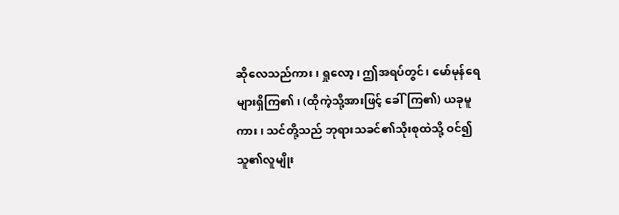ဆိုလေသည်ကား၊ ရှုလော့၊ ဤအရပ်တွင်၊ မော်မုန်ရေများရှိကြ၏၊ (ထိုကဲ့သို့အားဖြင့် ခေါ်ကြ၏) ယခုမူကား၊ သင်တို့သည် ဘုရားသခင်၏သိုးစုထဲသို့ ဝင်၍ သူ၏လူမျိုး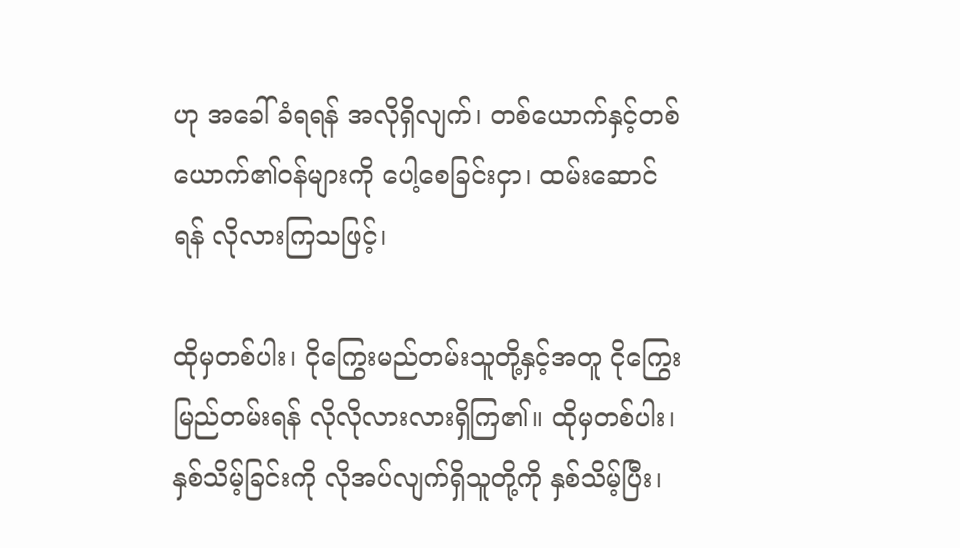ဟု အခေါ်ခံရရန် အလိုရှိလျက်၊ တစ်ယောက်နှင့်တစ်ယောက်၏ဝန်များကို ပေါ့စေခြင်းငှာ၊ ထမ်းဆောင်ရန် လိုလားကြသဖြင့်၊

ထိုမှတစ်ပါး၊ ငိုကြွေးမည်တမ်းသူတို့နှင့်အတူ ငိုကြွေးမြည်တမ်းရန် လိုလိုလားလားရှိကြ၏။ ထိုမှတစ်ပါး၊ နှစ်သိမ့်ခြင်းကို လိုအပ်လျက်ရှိသူတို့ကို နှစ်သိမ့်ပြီး၊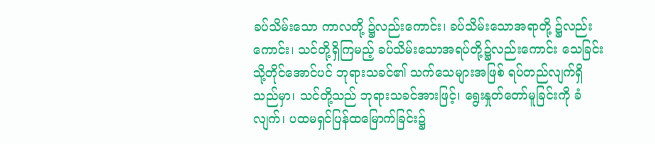ခပ်သိမ်းသော ကာလတို့ ၌လည်းကောင်း၊ ခပ်သိမ်းသောအရာတို့ ၌လည်းကောင်း၊ သင်တို့ရှိကြမည့် ခပ်သိမ်းသောအရပ်တို့၌လည်းကောင်း သေခြင်းသို့တိုင်အောင်ပင် ဘုရားသခင်၏ သက်သေများအဖြစ် ရပ်တည်လျက်ရှိသည်မှာ၊ သင်တို့သည် ဘုရားသခင်အားဖြင့်၊ ရွေးနှုတ်တော်မူခြင်းကို ခံလျက်၊ ပထမရှင်ပြန်ထမြောက်ခြင်း၌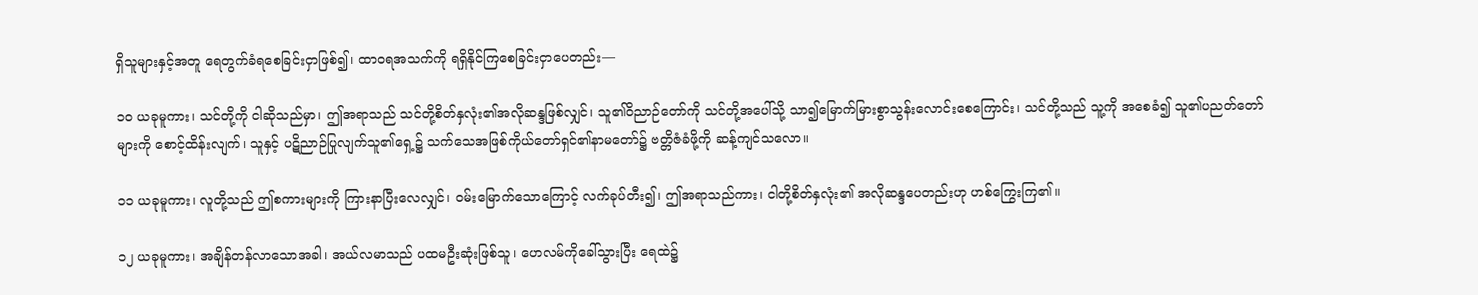ရှိသူများနှင့်အတူ ရေတွက်ခံရစေခြင်းငှာဖြစ်၍၊ ထာဝရအသက်ကို ရရှိနိုင်ကြစေခြင်းငှာပေတည်း—

၁၀ ယခုမူကား၊ သင်တို့ကို ငါဆိုသည်မှာ၊ ဤအရာသည် သင်တို့စိတ်နှလုံး၏အလိုဆန္ဒဖြစ်လျှင်၊ သူ၏ဝိညာဉ်တော်ကို သင်တို့အပေါ်သို့ သာ၍မြောက်မြားစွာသွန်းလောင်းစေကြောင်း၊ သင်တို့သည် သူ့ကို အစေခံ၍ သူ၏ပညတ်တော်များကို စောင့်ထိန်းလျက်၊ သူနှင့် ပဋိညာဉ်ပြုလျက်သူ၏ရှေ့၌ သက်သေအဖြစ်ကိုယ်တော်ရှင်၏နာမတော်၌ ဗတ္တိဇံခံဖို့ကို ဆန့်ကျင်သလော။

၁၁ ယခုမူကား၊ လူတို့သည် ဤစကားများကို ကြားနာပြီးလေလျှင်၊ ဝမ်းမြောက်သောကြောင့် လက်ခုပ်တီး၍၊ ဤအရာသည်ကား၊ ငါတို့စိတ်နှလုံး၏ အလိုဆန္ဒပေတည်းဟု ဟစ်ကြွေးကြ၏။

၁၂ ယခုမူကား၊ အချိန်တန်လာသောအခါ၊ အယ်လမာသည် ပထမဦးဆုံးဖြစ်သူ၊ ဟေလမ်ကိုခေါ်သွားပြီး ရေထဲ၌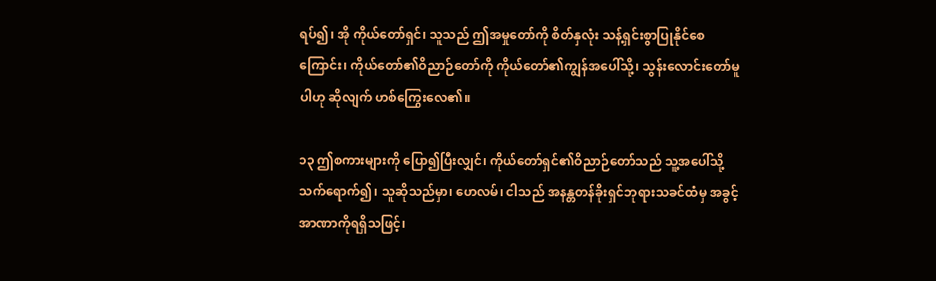ရပ်၍၊ အို ကိုယ်တော်ရှင်၊ သူသည် ဤအမှုတော်ကို စိတ်နှလုံး သန့်ရှင်းစွာပြုနိုင်စေကြောင်း၊ ကိုယ်တော်၏ဝိညာဉ်တော်ကို ကိုယ်တော်၏ကျွန်အပေါ်သို့၊ သွန်းလောင်းတော်မူပါဟု ဆိုလျက် ဟစ်ကြွေးလေ၏။

၁၃ ဤစကားများကို ပြော၍ပြီးလျှင်၊ ကိုယ်တော်ရှင်၏ဝိညာဉ်တော်သည် သူ့အပေါ်သို့ သက်ရောက်၍၊ သူဆိုသည်မှာ၊ ဟေလမ်၊ ငါသည် အနန္တတန်ခိုးရှင်ဘုရားသခင်ထံမှ အခွင့်အာဏာကိုရရှိသဖြင့်၊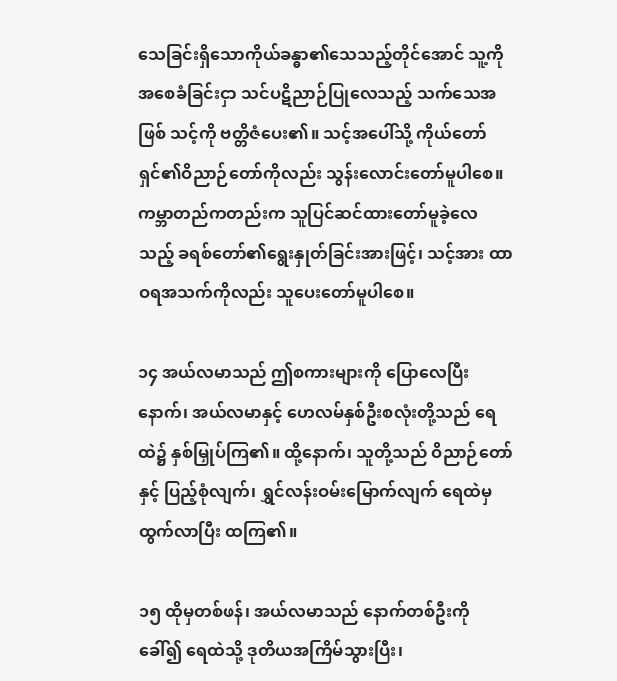သေခြင်းရှိသောကိုယ်ခန္ဓာ၏သေသည့်တိုင်အောင် သူ့ကို အစေခံခြင်းငှာ သင်ပဋိညာဉ်ပြုလေသည့် သက်သေအဖြစ် သင့်ကို ဗတ္တိဇံပေး၏။ သင့်အပေါ်သို့ ကိုယ်တော်ရှင်၏ဝိညာဉ်တော်ကိုလည်း သွန်းလောင်းတော်မူပါစေ။ ကမ္ဘာတည်ကတည်းက သူပြင်ဆင်ထားတော်မူခဲ့လေသည့် ခရစ်တော်၏ရွေးနှုတ်ခြင်းအားဖြင့်၊ သင့်အား ထာဝရအသက်ကိုလည်း သူပေးတော်မူပါစေ။

၁၄ အယ်လမာသည် ဤစကားများကို ပြောလေပြီးနောက်၊ အယ်လမာနှင့် ဟေလမ်နှစ်ဦးစလုံးတို့သည် ရေထဲ၌ နှစ်မြှုပ်ကြ၏။ ထို့နောက်၊ သူတို့သည် ဝိညာဉ်တော်နှင့် ပြည့်စုံလျက်၊ ရွှင်လန်းဝမ်းမြောက်လျက် ရေထဲမှထွက်လာပြီး ထကြ၏။

၁၅ ထိုမှတစ်ဖန်၊ အယ်လမာသည် နောက်တစ်ဦးကို ခေါ်၍ ရေထဲသို့ ဒုတိယအကြိမ်သွားပြီး၊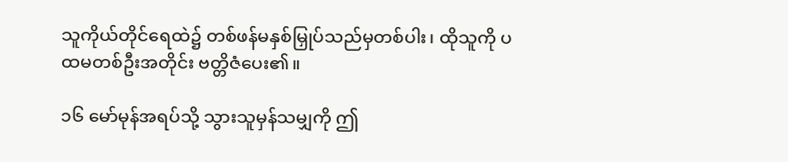သူကိုယ်တိုင်ရေထဲ၌ တစ်ဖန်မနှစ်မြှုပ်သည်မှတစ်ပါး၊ ထိုသူကို ပထမတစ်ဦးအတိုင်း ဗတ္တိဇံပေး၏။

၁၆ မော်မုန်အရပ်သို့ သွားသူမှန်သမျှကို ဤ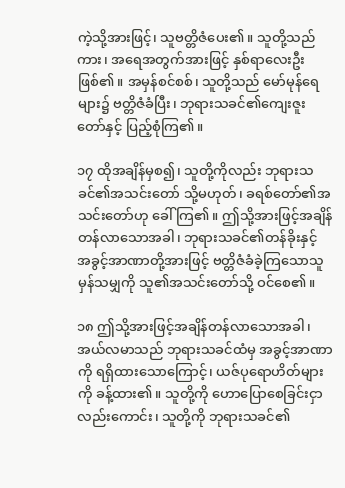ကဲ့သို့အားဖြင့်၊ သူဗတ္တိဇံပေး၏။ သူတို့သည်ကား၊ အရေအတွက်အားဖြင့် နှစ်ရာလေးဦးဖြစ်၏။ အမှန်စင်စစ်၊ သူတို့သည် မော်မုန်ရေများ၌ ဗတ္တိဇံခံပြီး၊ ဘုရားသခင်၏ကျေးဇူးတော်နှင့် ပြည့်စုံကြ၏။

၁၇ ထိုအချိန်မှစ၍၊ သူတို့ကိုလည်း ဘုရားသခင်၏အသင်းတော် သို့မဟုတ်၊ ခရစ်တော်၏အသင်းတော်ဟု ခေါ်ကြ၏။ ဤသို့အားဖြင့်အချိန်တန်လာသောအခါ၊ ဘုရားသခင်၏တန်ခိုးနှင့် အခွင့်အာဏာတို့အားဖြင့် ဗတ္တိဇံခံခဲ့ကြသောသူမှန်သမျှကို သူ၏အသင်းတော်သို့ ဝင်စေ၏။

၁၈ ဤသို့အားဖြင့်အချိန်တန်လာသောအခါ၊ အယ်လမာသည် ဘုရားသခင်ထံမှ အခွင့်အာဏာကို ရရှိထားသောကြောင့်၊ ယဇ်ပုရောဟိတ်များကို ခန့်ထား၏။ သူတို့ကို ဟောပြောစေခြင်းငှာလည်းကောင်း၊ သူတို့ကို ဘုရားသခင်၏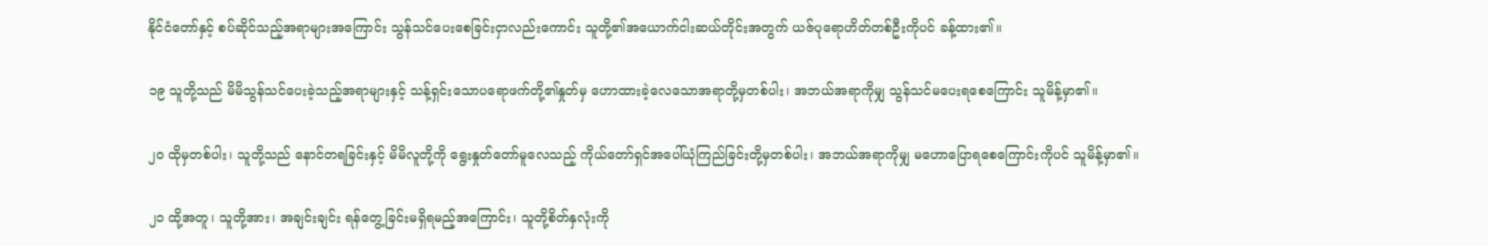နိုင်ငံတော်နှင့် စပ်ဆိုင်သည့်အရာများအကြောင်း သွန်သင်ပေးစေခြင်းငှာလည်းကောင်း သူတို့၏အယောက်ငါးဆယ်တိုင်းအတွက် ယဇ်ပုရောဟိတ်တစ်ဦးကိုပင် ခန့်ထား၏။

၁၉ သူတို့သည် မိမိသွန်သင်ပေးခဲ့သည့်အရာများနှင့် သန့်ရှင်းသောပရောဖက်တို့၏နှုတ်မှ ဟောထားခဲ့လေသောအရာတို့မှတစ်ပါး၊ အဘယ်အရာကိုမျှ သွန်သင်မပေးရစေကြောင်း သူမိန့်မှာ၏။

၂၀ ထိုမှတစ်ပါး၊ သူတို့သည် နောင်တရခြင်းနှင့် မိမိလူတို့ကို ရွေးနှုတ်တော်မူလေသည့် ကိုယ်တော်ရှင်အပေါ်ယုံကြည်ခြင်းတို့မှတစ်ပါး၊ အဘယ်အရာကိုမျှ မဟောပြောရစေကြောင်းကိုပင် သူမိန့်မှာ၏။

၂၁ ထို့အတူ၊ သူတို့အား၊ အချင်းချင်း ရန်တွေ့ခြင်းမရှိရမည့်အကြောင်း၊ သူတို့စိတ်နှလုံးကို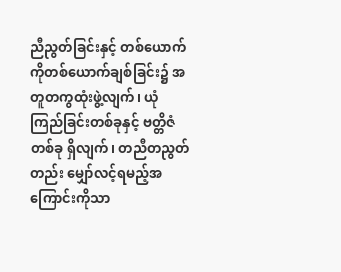ညီညွတ်ခြင်းနှင့် တစ်ယောက်ကိုတစ်ယောက်ချစ်ခြင်း၌ အတူတကွထုံးဖွဲ့လျက်၊ ယုံကြည်ခြင်းတစ်ခုနှင့် ဗတ္တိဇံတစ်ခု ရှိလျက်၊ တညီတညွတ်တည်း မျှော်လင့်ရမည့်အကြောင်းကိုသာ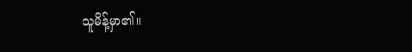သူမိန့်မှာ၏။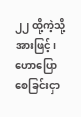၂၂ ထို့ကဲ့သို့အားဖြင့်၊ ဟောပြောစေခြင်းငှာ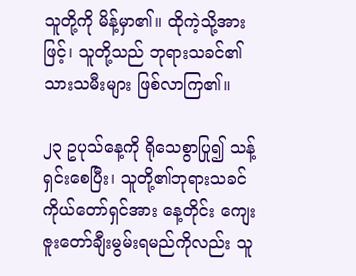သူတို့ကို မိန့်မှာ၏။ ထိုကဲ့သို့အားဖြင့်၊ သူတို့သည် ဘုရားသခင်၏သားသမီးများ ဖြစ်လာကြ၏။

၂၃ ဥပုသ်နေ့ကို ရိုသေစွာပြု၍ သန့်ရှင်းစေပြီး၊ သူတို့၏ဘုရားသခင်ကိုယ်တော်ရှင်အား နေ့တိုင်း ကျေးဇူးတော်ချီးမွမ်းရမည်ကိုလည်း သူ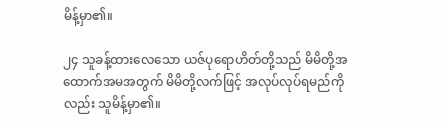မိန့်မှာ၏။

၂၄ သူခန့်ထားလေသော ယဇ်ပုရောဟိတ်တို့သည် မိမိတို့အထောက်အမအတွက် မိမိတို့လက်ဖြင့် အလုပ်လုပ်ရမည်ကိုလည်း သူမိန့်မှာ၏။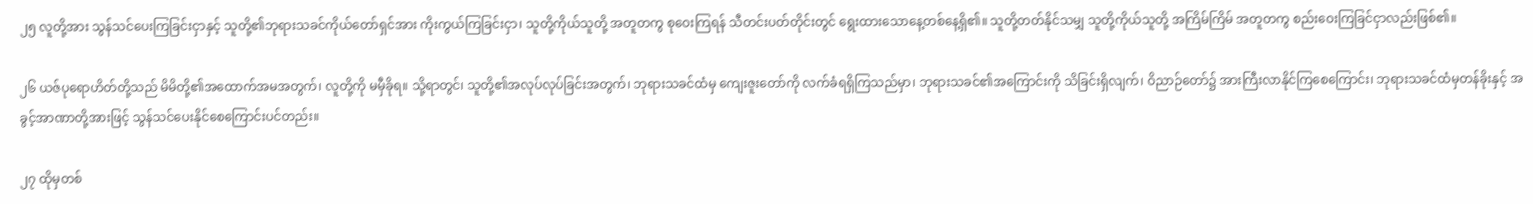၂၅ လူတို့အား သွန်သင်ပေးကြခြင်းငှာနှင့် သူတို့၏ဘုရားသခင်ကိုယ်တော်ရှင်အား ကိုးကွယ်ကြခြင်းငှာ၊ သူတို့ကိုယ်သူတို့ အတူတကွ စုဝေးကြရန် သီတင်းပတ်တိုင်းတွင် ရွေးထားသောနေ့တစ်နေ့ရှိ၏။ သူတို့တတ်နိုင်သမျှ သူတို့ကိုယ်သူတို့ အကြိမ်ကြိမ် အတူတကွ စည်းဝေးကြခြင်ငှာလည်းဖြစ်၏။

၂၆ ယဇ်ပုရောဟိတ်တို့သည် မိမိတို့၏အထောက်အမအတွက်၊ လူတို့ကို မမှီခိုရ။ သို့ရာတွင်၊ သူတို့၏အလုပ်လုပ်ခြင်းအတွက်၊ ဘုရားသခင်ထံမှ ကျေးဇူးတော်ကို လက်ခံရရှိကြသည်မှာ၊ ဘုရားသခင်၏အကြောင်းကို သိခြင်းရှိလျက်၊ ဝိညာဉ်တော်၌ အားကြီးလာနိုင်ကြစေကြောင်း၊ ဘုရားသခင်ထံမှတန်ခိုးနှင့် အခွင့်အာဏာတို့အားဖြင့် သွန်သင်ပေးနိုင်စေကြောင်းပင်တည်း။

၂၇ ထိုမှတစ်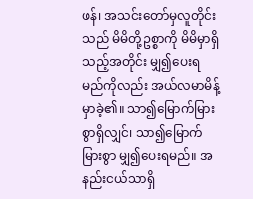ဖန်၊ အသင်းတော်မှလူတိုင်းသည် မိမိတို့ဥစ္စာကို မိမိမှာရှိသည့်အတိုင်း မျှ၍ပေးရမည်ကိုလည်း အယ်လမာမိန့်မှာခဲ့၏။ သာ၍မြောက်မြားစွာရှိလျှင်၊ သာ၍မြောက်မြားစွာ မျှ၍ပေးရမည်။ အနည်းငယ်သာရှိ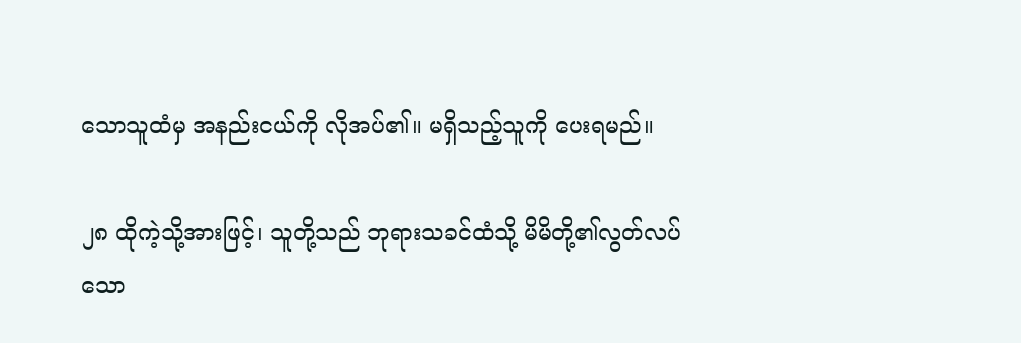သောသူထံမှ အနည်းငယ်ကို လိုအပ်၏။ မရှိသည့်သူကို ပေးရမည်။

၂၈ ထိုကဲ့သို့အားဖြင့်၊ သူတို့သည် ဘုရားသခင်ထံသို့ မိမိတို့၏လွတ်လပ်သော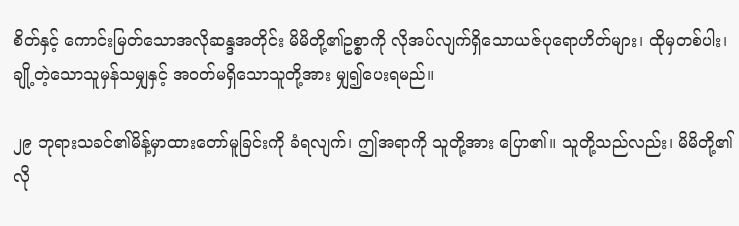စိတ်နှင့် ကောင်းမြတ်သောအလိုဆန္ဒအတိုင်း မိမိတို့၏ဥစ္စာကို လိုအပ်လျက်ရှိသောယဇ်ပုရောဟိတ်များ၊ ထိုမှတစ်ပါး၊ ချို့တဲ့သောသူမှန်သမျှနှင့် အဝတ်မရှိသောသူတို့အား မျှ၍ပေးရမည်။

၂၉ ဘုရားသခင်၏မိန့်မှာထားတော်မူခြင်းကို ခံရလျက်၊ ဤအရာကို သူတို့အား ပြော၏။ သူတို့သည်လည်း၊ မိမိတို့၏လို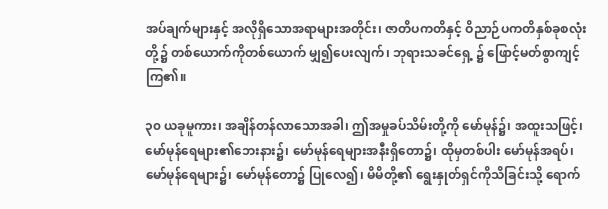အပ်ချက်များနှင့် အလိုရှိသောအရာများအတိုင်း၊ ဇာတိပကတိနှင့် ဝိညာဉ်ပကတိနှစ်ခုစလုံးတို့၌ တစ်ယောက်ကိုတစ်ယောက် မျှ၍ပေးလျက်၊ ဘုရားသခင်ရှေ့ ၌ ဖြောင့်မတ်စွာကျင့်ကြ၏။

၃၀ ယခုမူကား၊ အချိန်တန်လာသောအခါ၊ ဤအမှုခပ်သိမ်းတို့ကို မော်မုန်၌၊ အထူးသဖြင့်၊ မော်မုန်ရေများ၏ဘေးနား၌၊ မော်မုန်ရေများအနီးရှိတော၌၊ ထိုမှတစ်ပါး မော်မုန်အရပ်၊ မော်မုန်ရေများ၌၊ မော်မုန်တော၌ ပြုလေ၍၊ မိမိတို့၏ ရွေးနှုတ်ရှင်ကိုသိခြင်းသို့ ရောက်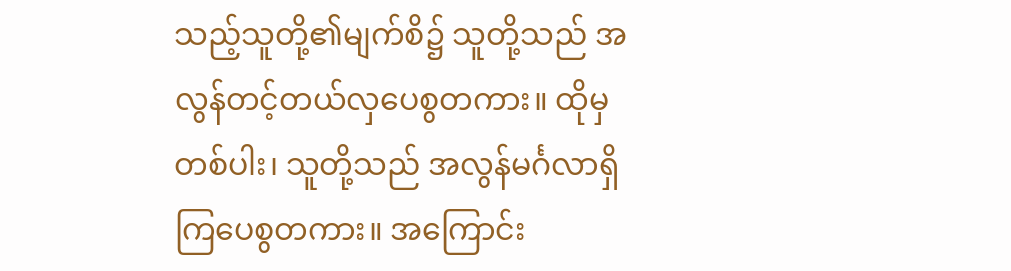သည့်သူတို့၏မျက်စိ၌ သူတို့သည် အလွန်တင့်တယ်လှပေစွတကား။ ထိုမှတစ်ပါး၊ သူတို့သည် အလွန်မင်္ဂလာရှိကြပေစွတကား။ အကြောင်း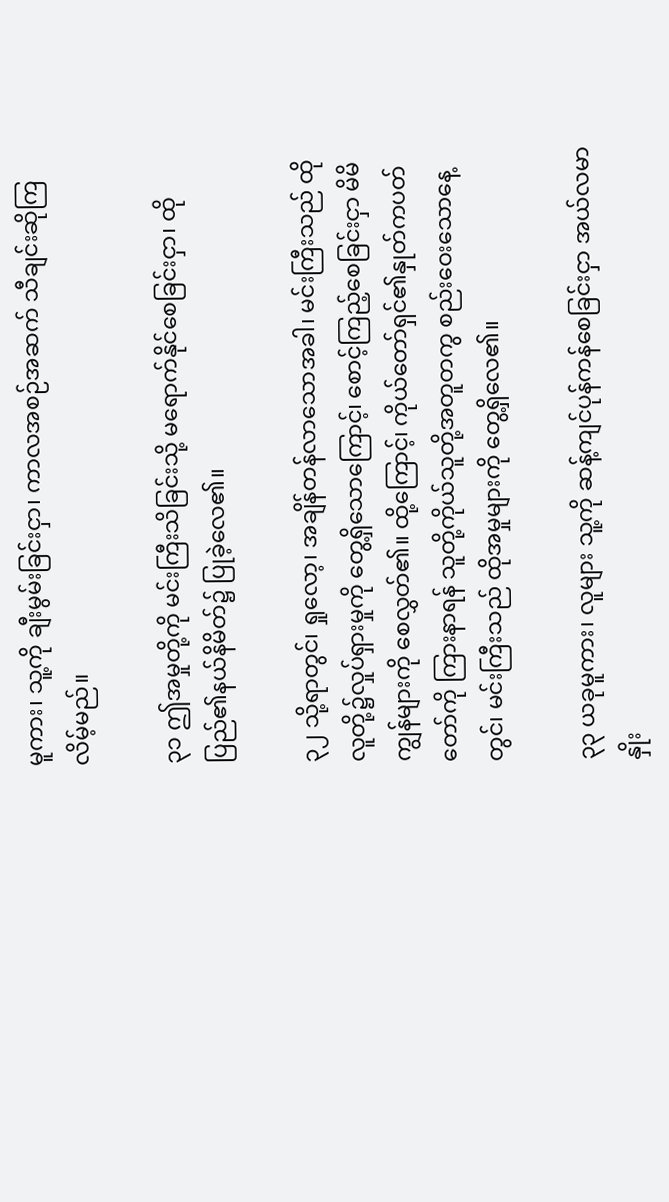မူကား၊ သူ့ကို ချီးမွမ်းခြင်းငှာ၊ ကာလအစဉ်အဆက် သီချင်းဆိုကြလိမ့်မည်။

၃၁ ဤအမှုတို့ကို မင်းကြီးသိခြင်းသို့ မရောက်နိုင်စေခြင်းငှာ၊ ထိုပြည်၏နယ်နိမိတ်၌ ပြုခဲ့လေ၏။

၃၂ သို့ရာတွင်၊ ရှုလော့၊ အချိန်တန်လာသောအခါ၊ မင်းကြီးသည် ထိုလူတို့၌လှုပ်ရှားမှုကို တွေ့ရှိသောကြောင့်၊ စောင့်ကြည့်စေခြင်းငှာ မိမိကျွန်များကို စေလွှတ်၏။ ထို့ကြောင့်၊ ကိုယ်တော်ရှင်၏နှုတ်ကပတ်တော်ကို ကြားနာရန် သူတို့ကိုယ်သူတို့အတူတကွ စည်းဝေးသောနေ့တွင်၊ မင်းကြီးသည် ထိုအမှုများကို တွေ့ရှိလေ၏။

၃၃ ယခုမူကား၊ လူများ သူ့ကို ဆန့်ကျင်ပုန်ကန်စေခြင်းငှာ အယ်လမာနှိုး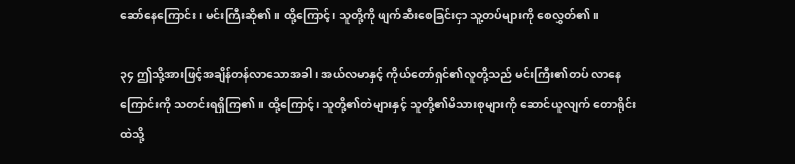ဆော်နေကြောင်း၊ မင်းကြီးဆို၏။ ထို့ကြောင့်၊ သူတို့ကို ဖျက်ဆီးစေခြင်းငှာ သူ့တပ်များကို စေလွှတ်၏။

၃၄ ဤသို့အားဖြင့်အချိန်တန်လာသောအခါ၊ အယ်လမာနှင့် ကိုယ်တော်ရှင်၏လူတို့သည် မင်းကြီး၏တပ် လာနေကြောင်းကို သတင်းရရှိကြ၏။ ထို့ကြောင့်၊ သူတို့၏တဲများနှင့် သူတို့၏မိသားစုများကို ဆောင်ယူလျက် တောရိုင်းထဲသို့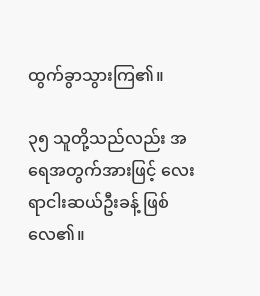ထွက်ခွာသွားကြ၏။

၃၅ သူတို့သည်လည်း အရေအတွက်အားဖြင့် လေးရာငါးဆယ်ဦးခန့် ဖြစ်လေ၏။